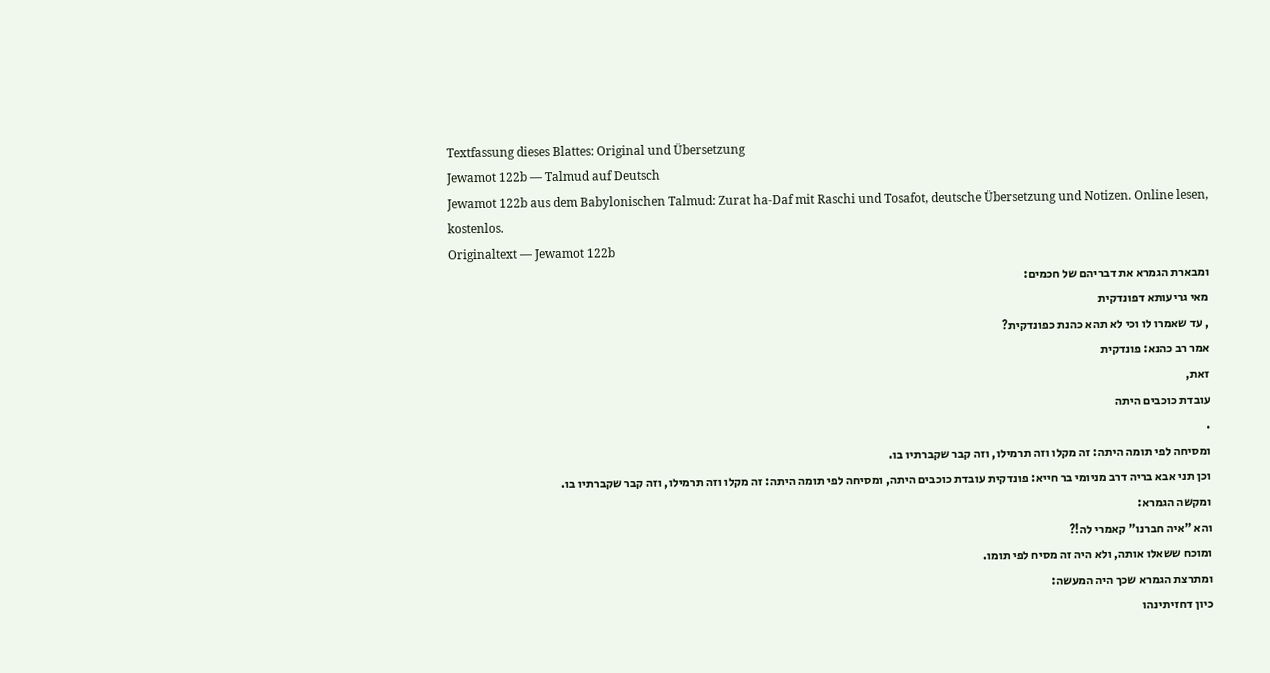Textfassung dieses Blattes: Original und Übersetzung
Jewamot 122b — Talmud auf Deutsch
Jewamot 122b aus dem Babylonischen Talmud: Zurat ha-Daf mit Raschi und Tosafot, deutsche Übersetzung und Notizen. Online lesen, kostenlos.
Originaltext — Jewamot 122b
ומבארת הגמרא את דבריהם של חכמים:
מאי גריעותא דפונדקית
, עד שאמרו לו וכי לא תהא כהנת כפונדקית?
אמר רב כהנא: פונדקית
זאת,
עובדת כוכבים היתה
.
ומסיחה לפי תומה היתה: זה מקלו וזה תרמילו, וזה קבר שקברתיו בו.
וכן תני אבא בריה דרב מניומי בר חייא: פונדקית עובדת כוכבים היתה, ומסיחה לפי תומה היתה: זה מקלו וזה תרמילו, וזה קבר שקברתיו בו.
ומקשה הגמרא:
והא "איה חברנו" קאמרי לה!?
ומוכח ששאלו אותה, ולא היה זה מסיח לפי תומו.
ומתרצת הגמרא שכך היה המעשה:
כיון דחזיתינהו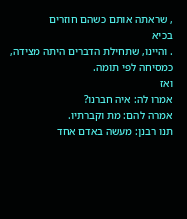, שראתה אותם כשהם חוזרים
בכיא
. והיינו, שתחילת הדברים היתה מצידה, כמסיחה לפי תומה.
ואז
אמרו לה: איה חברנו?
אמרה להם: מת וקברתיו.
תנו רבנן: מעשה באדם אחד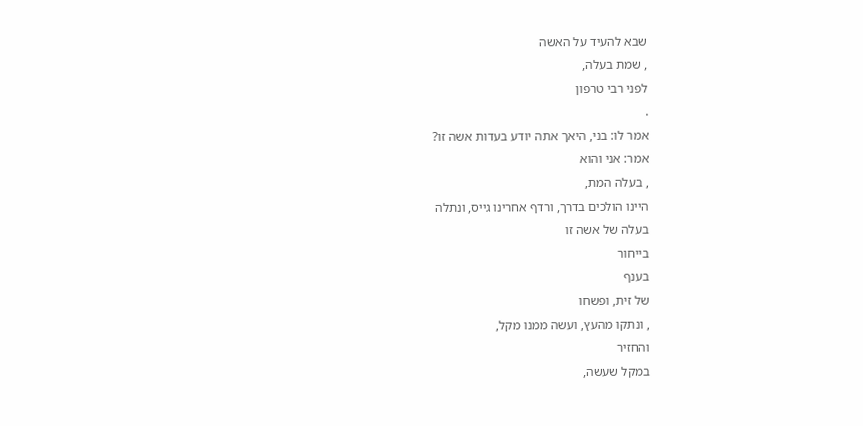שבא להעיד על האשה
, שמת בעלה,
לפני רבי טרפון
.
אמר לו: בני, היאך אתה יודע בעדות אשה זו?
אמר: אני והוא
, בעלה המת,
היינו הולכים בדרך, ורדף אחרינו גייס, ונתלה
בעלה של אשה זו
בייחור
בענף
של זית, ופשחו
, ונתקו מהעץ, ועשה ממנו מקל,
והחזיר
במקל שעשה,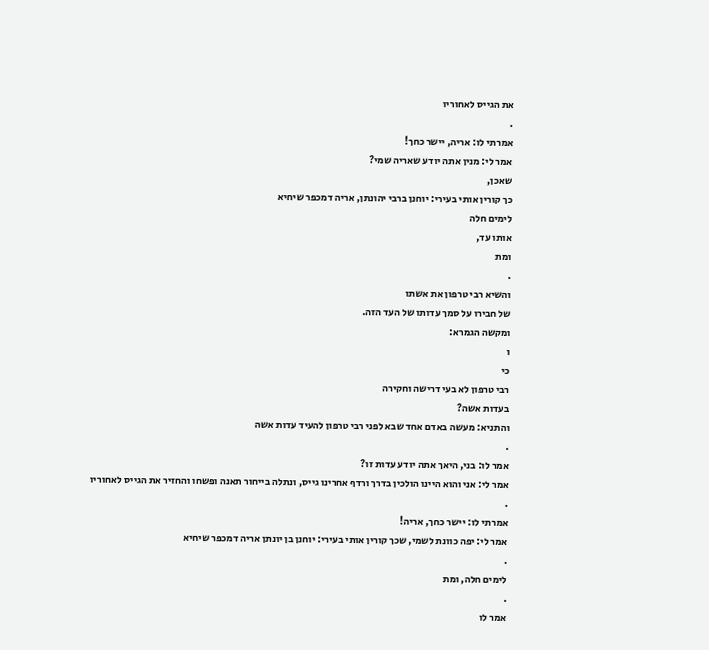את הגייס לאחוריו
.
אמרתי לו: אריה, יישר כחך!
אמר לי: מנין אתה יודע שאריה שמי?
שאכן,
כך קורין אותי בעירי: יוחנן ברבי יהונתן, אריה דמכפר שיחיא
לימים חלה
אותו עד,
ומת
.
והשיא רבי טרפון את אשתו
של חבירו על סמך עדותו של העד הזה.
ומקשה הגמרא:
ו
כי
רבי טרפון לא בעי דרישה וחקירה
בעדות אשה?
והתניא: מעשה באדם אחד שבא לפני רבי טרפון להעיד עדות אשה
.
אמר לו: בני, היאך אתה יודע עדות זו?
אמר לי: אני והוא היינו הולכין בדרך ורדף אחרינו גייס, ונתלה בייחור תאנה ופשחו והחזיר את הגייס לאחוריו
.
אמרתי לו: יישר כחך, אריה!
אמר לי: יפה כוונת לשמי, שכך קורין אותי בעירי: יוחנן בן יונתן אריה דמכפר שיחיא
.
לימים חלה, ומת
.
אמר לו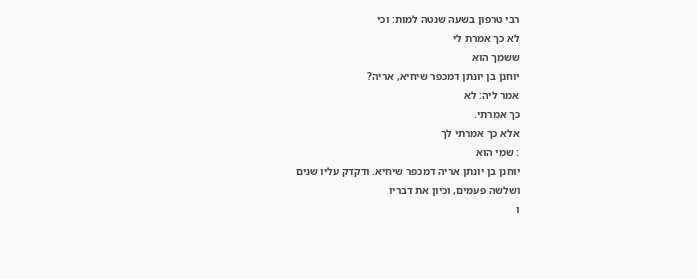רבי טרפון בשעה שנטה למות: וכי
לא כך אמרת לי
ששמך הוא
יוחנן בן יונתן דמכפר שיחיא, אריה?
אמר ליה: לא
כך אמרתי.
אלא כך אמרתי לך
: שמי הוא
יוחנן בן יונתן אריה דמכפר שיחיא. ודקדק עליו שנים
ושלשה פעמים, וכיון את דבריו
ו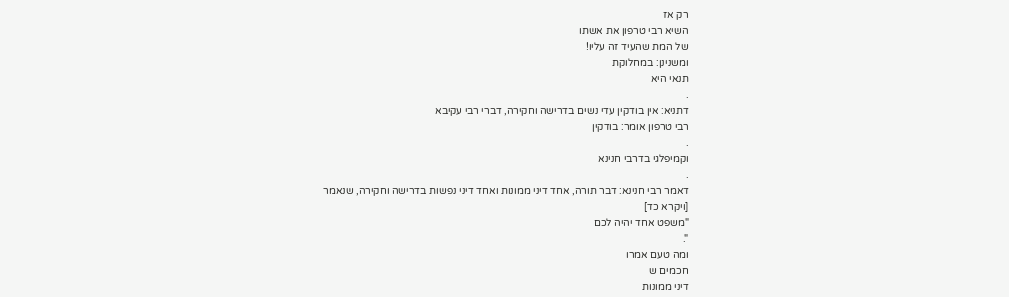רק אז
השיא רבי טרפון את אשתו
של המת שהעיד זה עליו!
ומשנינן: במחלוקת
תנאי היא
.
דתניא: אין בודקין עדי נשים בדרישה וחקירה, דברי רבי עקיבא
רבי טרפון אומר: בודקין
.
וקמיפלגי בדרבי חנינא
.
דאמר רבי חנינא: דבר תורה, אחד דיני ממונות ואחד דיני נפשות בדרישה וחקירה, שנאמר
[ויקרא כד]
"משפט אחד יהיה לכם
".
ומה טעם אמרו
חכמים ש
דיני ממונות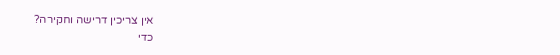אין צריכין דרישה וחקירה?
כדי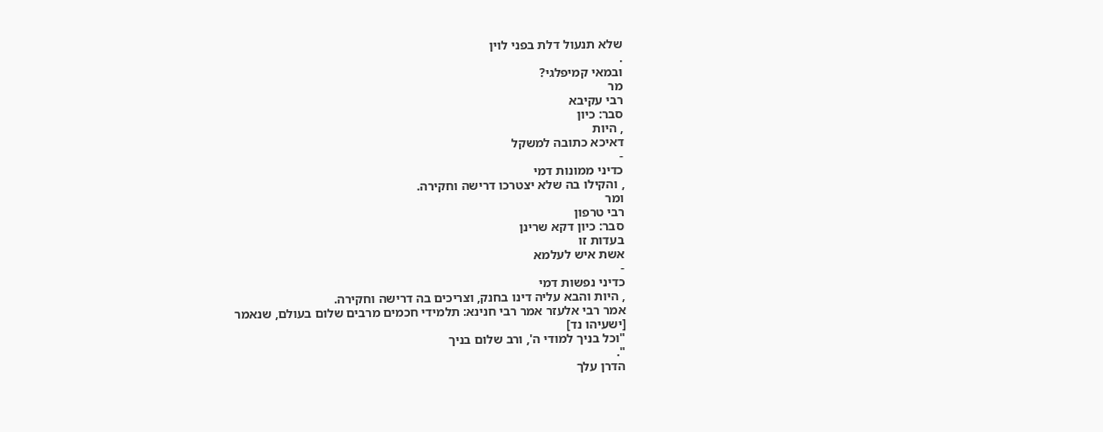שלא תנעול דלת בפני לוין
.
ובמאי קמיפלגי?
מר
רבי עקיבא
סבר: כיון
, היות
דאיכא כתובה למשקל
-
כדיני ממונות דמי
, והקילו בה שלא יצטרכו דרישה וחקירה.
ומר
רבי טרפון
סבר: כיון דקא שרינן
בעדות זו
אשת איש לעלמא
-
כדיני נפשות דמי
, היות והבא עליה דינו בחנק, וצריכים בה דרישה וחקירה.
אמר רבי אלעזר אמר רבי חנינא: תלמידי חכמים מרבים שלום בעולם, שנאמר
[ישעיהו נד]
"וכל בניך למודי ה', ורב שלום בניך
".
הדרן עלך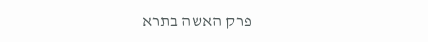פרק האשה בתרא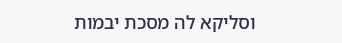וסליקא לה מסכת יבמות